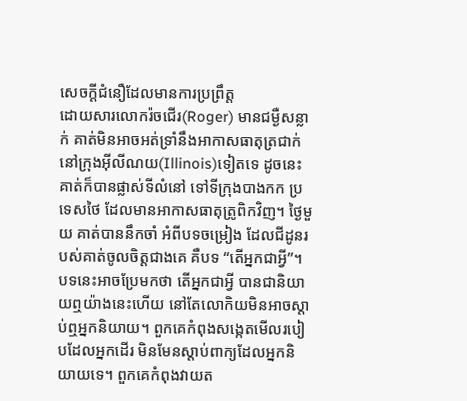សេចក្តីជំនឿដែលមានការប្រព្រឹត្ត
ដោយសារលោករ៉ចជើរ(Roger) មានជម្ងឺសន្លាក់ គាត់មិនអាចអត់ទ្រាំនឹងអាកាសធាតុត្រជាក់ នៅក្រុងអ៊ីលីណយ(Illinois)ទៀតទេ ដូចនេះ គាត់ក៏បានផ្លាស់ទីលំនៅ ទៅទីក្រុងបាងកក ប្រទេសថៃ ដែលមានអាកាសធាតុត្រូពិកវិញ។ ថ្ងៃមួយ គាត់បាននឹកចាំ អំពីបទចម្រៀង ដែលជីដូនរបស់គាត់ចូលចិត្តជាងគេ គឺបទ “តើអ្នកជាអ្វី”។ បទនេះអាចប្រែមកថា តើអ្នកជាអ្វី បានជានិយាយឮយ៉ាងនេះហើយ នៅតែលោកិយមិនអាចស្តាប់ឮអ្នកនិយាយ។ ពួកគេកំពុងសង្កេតមើលរបៀបដែលអ្នកដើរ មិនមែនស្តាប់ពាក្យដែលអ្នកនិយាយទេ។ ពួកគេកំពុងវាយត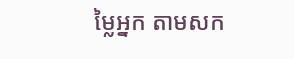ម្លៃអ្នក តាមសក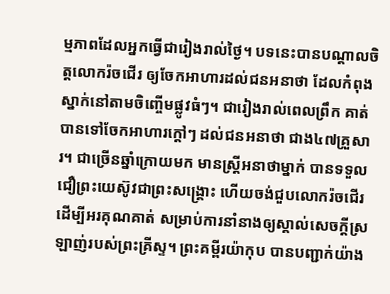ម្មភាពដែលអ្នកធ្វើជារៀងរាល់ថ្ងៃ។ បទនេះបានបណ្តាលចិត្តលោករ៉ចជើរ ឲ្យចែកអាហារដល់ជនអនាថា ដែលកំពុងស្នាក់នៅតាមចិញ្ចើមផ្លូវធំៗ។ ជារៀងរាល់ពេលព្រឹក គាត់បានទៅចែកអាហារក្តៅៗ ដល់ជនអនាថា ជាង៤៧គ្រួសារ។ ជាច្រើនឆ្នាំក្រោយមក មានស្ត្រីអនាថាម្នាក់ បានទទួលជឿព្រះយេស៊ូវជាព្រះសង្រ្គោះ ហើយចង់ជួបលោករ៉ចជើរ ដើម្បីអរគុណគាត់ សម្រាប់ការនាំនាងឲ្យស្គាល់សេចក្តីស្រឡាញ់របស់ព្រះគ្រីស្ទ។ ព្រះគម្ពីរយ៉ាកុប បានបញ្ជាក់យ៉ាង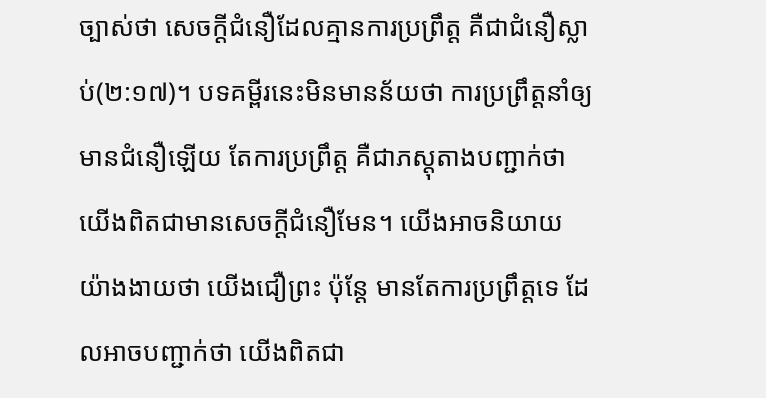ច្បាស់ថា សេចក្តីជំនឿដែលគ្មានការប្រព្រឹត្ត គឺជាជំនឿស្លាប់(២:១៧)។ បទគម្ពីរនេះមិនមានន័យថា ការប្រព្រឹត្តនាំឲ្យមានជំនឿឡើយ តែការប្រព្រឹត្ត គឺជាភស្តុតាងបញ្ជាក់ថា យើងពិតជាមានសេចក្តីជំនឿមែន។ យើងអាចនិយាយយ៉ាងងាយថា យើងជឿព្រះ ប៉ុន្តែ មានតែការប្រព្រឹត្តទេ ដែលអាចបញ្ជាក់ថា យើងពិតជា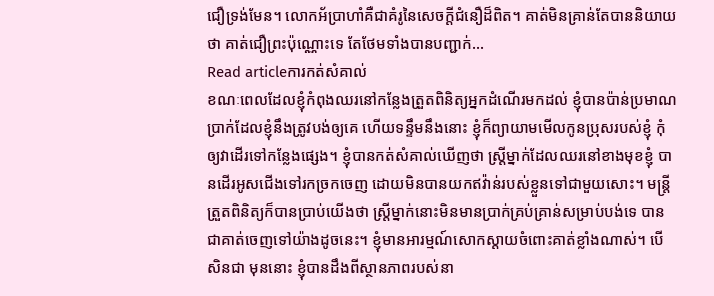ជឿទ្រង់មែន។ លោកអ័ប្រាហាំគឺជាគំរូនៃសេចក្តីជំនឿដ៏ពិត។ គាត់មិនគ្រាន់តែបាននិយាយថា គាត់ជឿព្រះប៉ុណ្ណោះទេ តែថែមទាំងបានបញ្ជាក់…
Read articleការកត់សំគាល់
ខណៈពេលដែលខ្ញុំកំពុងឈរនៅកន្លែងត្រួតពិនិត្យអ្នកដំណើរមកដល់ ខ្ញុំបានប៉ាន់ប្រមាណប្រាក់ដែលខ្ញុំនឹងត្រូវបង់ឲ្យគេ ហើយទន្ទឹមនឹងនោះ ខ្ញុំក៏ព្យាយាមមើលកូនប្រុសរបស់ខ្ញុំ កុំឲ្យវាដើរទៅកន្លែងផ្សេង។ ខ្ញុំបានកត់សំគាល់ឃើញថា ស្រ្តីម្នាក់ដែលឈរនៅខាងមុខខ្ញុំ បានដើរអូសជើងទៅរកច្រកចេញ ដោយមិនបានយកឥវ៉ាន់របស់ខ្លួនទៅជាមួយសោះ។ មន្ត្រីត្រួតពិនិត្យក៏បានប្រាប់យើងថា ស្ត្រីម្នាក់នោះមិនមានប្រាក់គ្រប់គ្រាន់សម្រាប់បង់ទេ បានជាគាត់ចេញទៅយ៉ាងដូចនេះ។ ខ្ញុំមានអារម្មណ៍សោកស្តាយចំពោះគាត់ខ្លាំងណាស់។ បើសិនជា មុននោះ ខ្ញុំបានដឹងពីស្ថានភាពរបស់នា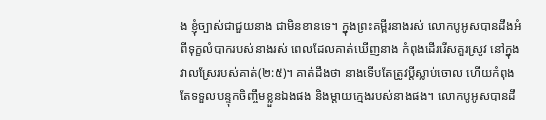ង ខ្ញុំច្បាស់ជាជួយនាង ជាមិនខានទេ។ ក្នុងព្រះគម្ពីរនាងរស់ លោកបូអូសបានដឹងអំពីទុក្ខលំបាករបស់នាងរស់ ពេលដែលគាត់ឃើញនាង កំពុងដើររើសគួរស្រូវ នៅក្នុងវាលស្រែរបស់គាត់(២:៥)។ គាត់ដឹងថា នាងទើបតែត្រូវប្តីស្លាប់ចោល ហើយកំពុងតែទទួលបន្ទុកចិញ្ចឹមខ្លួនឯងផង និងម្តាយក្មេងរបស់នាងផង។ លោកបូអូសបានដឹ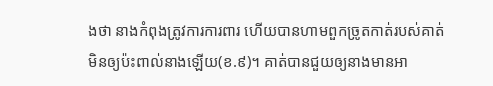ងថា នាងកំពុងត្រូវការការពារ ហើយបានហាមពួកច្រូតកាត់របស់គាត់ មិនឲ្យប៉ះពាល់នាងឡើយ(ខ.៩)។ គាត់បានជួយឲ្យនាងមានអា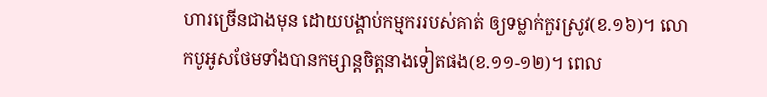ហារច្រើនជាងមុន ដោយបង្គាប់កម្មកររបស់គាត់ ឲ្យទម្លាក់កួរស្រូវ(ខ.១៦)។ លោកបូអូសថែមទាំងបានកម្សាន្តចិត្តនាងទៀតផង(ខ.១១-១២)។ ពេល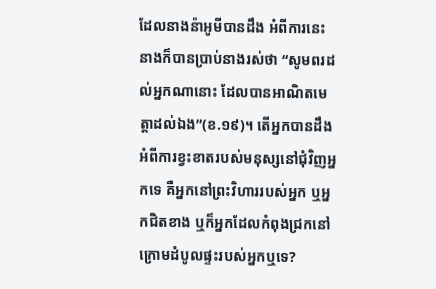ដែលនាងន៉ាអូមីបានដឹង អំពីការនេះ នាងក៏បានប្រាប់នាងរស់ថា “សូមពរដល់អ្នកណានោះ ដែលបានអាណិតមេត្តាដល់ឯង”(ខ.១៩)។ តើអ្នកបានដឹងអំពីការខ្វះខាតរបស់មនុស្សនៅជុំវិញអ្នកទេ គឺអ្នកនៅព្រះវិហាររបស់អ្នក ឬអ្នកជិតខាង ឬក៏អ្នកដែលកំពុងជ្រកនៅក្រោមដំបូលផ្ទះរបស់អ្នកឬទេ?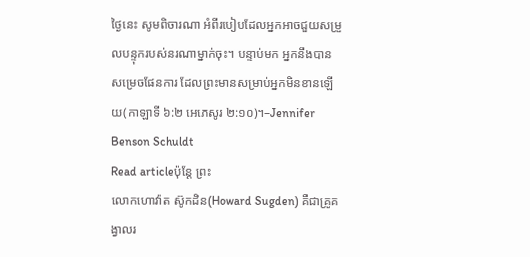ថ្ងៃនេះ សូមពិចារណា អំពីរបៀបដែលអ្នកអាចជួយសម្រួលបន្ទុករបស់នរណាម្នាក់ចុះ។ បន្ទាប់មក អ្នកនឹងបានសម្រេចផែនការ ដែលព្រះមានសម្រាប់អ្នកមិនខានឡើយ(កាឡាទី ៦:២ អេភេសូរ ២:១០)។–Jennifer Benson Schuldt
Read articleប៉ុន្តែ ព្រះ
លោកហោវ៉ាត ស៊ូកដិន(Howard Sugden) គឺជាគ្រូគង្វាលរ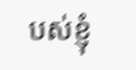បស់ខ្ញុំ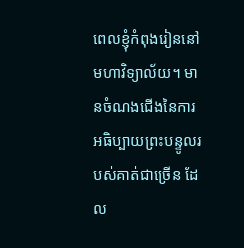ពេលខ្ញុំកំពុងរៀននៅមហាវិទ្យាល័យ។ មានចំណងជើងនៃការអធិប្បាយព្រះបន្ទូលរបស់គាត់ជាច្រើន ដែល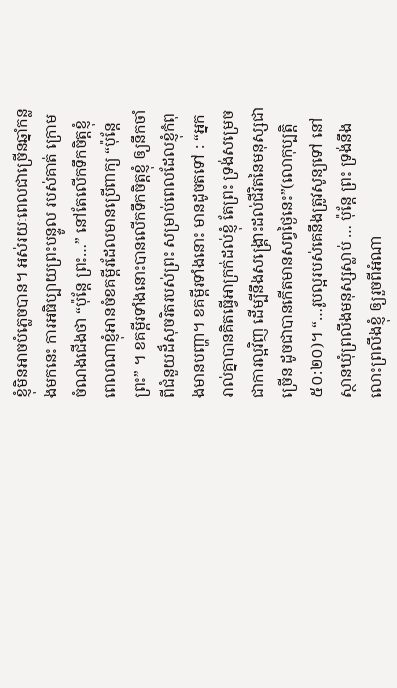ខ្ញុំមិនអាចបំភ្លេចបាន។ អស់រយៈពេលជាច្រើនឆ្នាំកន្លងមកនេះ ការអធិប្បាយព្រះបន្ទូល របស់គាត់ ក្រោមចំណងជើងថា “ប៉ុន្តែ ព្រះ…” នៅតែលើកទឹកចិត្តខ្ញុំ ពេលណាខ្ញុំអានចំខគម្ពីរដែលមានប្រើពាក្យ “ប៉ុន្តែ ព្រះ” ។ ខគម្ពីរទាំងនោះបានលើកទឹកចិត្តខ្ញុំ ឲ្យនឹកចាំពីជំនួយដ៏សុចរិតរបស់ព្រះ សម្រាប់ពេលដែលខ្ញុំកំពុងមានបញ្ហា។ ខគម្ពីរទាំងនោះ មានដូចតទៅ : “អ្នករាល់គ្នាបានគិតធ្វើអាក្រក់ដល់ខ្ញុំ តែព្រះ ទ្រង់សម្រេចជាការល្អវិញ ដើម្បីនឹងសង្គ្រោះដល់ជីវិតនៃមនុស្សជាច្រើន ដូចជាបានកើតមានសព្វថ្ងៃនេះ”(លោកុប្បត្តិ ៥០:២០)។ “…រូបល្អរបស់គេនឹងត្រូវសូន្យទៅ នៅស្ថានឃុំព្រលឹងមនុស្សស្លាប់ … ប៉ុន្តែ ព្រះ ទ្រង់នឹងលោះព្រលឹងខ្ញុំ ឲ្យរួចពីអំណា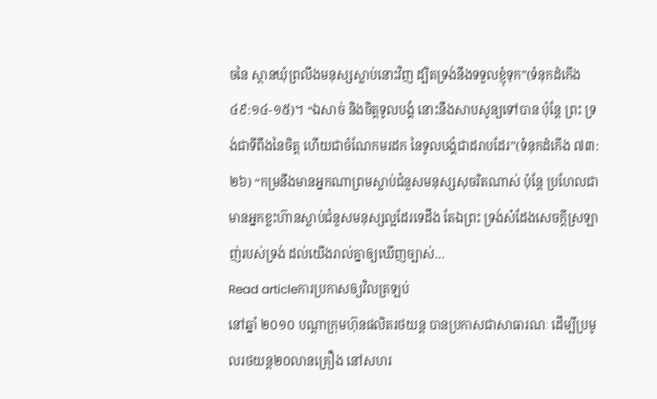ចនៃ ស្ថានឃុំព្រលឹងមនុស្សស្លាប់នោះវិញ ដ្បិតទ្រង់នឹងទទួលខ្ញុំទុក”(ទំនុកដំកើង ៤៩:១៤-១៥)។ “ឯសាច់ និងចិត្តទូលបង្គំ នោះនឹងសាបសូន្យទៅបាន ប៉ុន្តែ ព្រះ ទ្រង់ជាទីពឹងនៃចិត្ត ហើយជាចំណែកមរដក នៃទូលបង្គំជាដរាបដែរ”(ទំនុកដំកើង ៧៣:២៦) “កម្រនឹងមានអ្នកណាព្រមស្លាប់ជំនួសមនុស្សសុចរិតណាស់ ប៉ុន្តែ ប្រហែលជាមានអ្នកខ្លះហ៊ានស្លាប់ជំនួសមនុស្សល្អដែរទេដឹង តែឯព្រះ ទ្រង់សំដែងសេចក្តីស្រឡាញ់របស់ទ្រង់ ដល់យើងរាល់គ្នាឲ្យឃើញច្បាស់…
Read articleការប្រកាសឲ្យវិលត្រឡប់
នៅឆ្នាំ ២០១០ បណ្តាក្រុមហ៊ុនផលិតរថយន្ត បានប្រកាសជាសាធារណៈ ដើម្បីប្រមូលរថយន្ត២០លានគ្រឿង នៅសហរ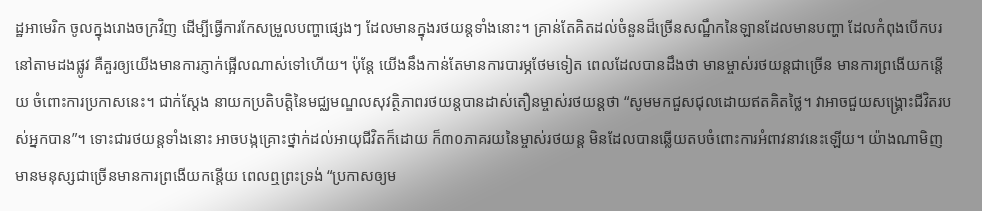ដ្ឋអាមេរិក ចូលក្នុងរោងចក្រវិញ ដើម្បីធ្វើការកែសម្រួលបញ្ហាផ្សេងៗ ដែលមានក្នុងរថយន្តទាំងនោះ។ គ្រាន់តែគិតដល់ចំនួនដ៏ច្រើនសណ្ឋឹកនៃឡានដែលមានបញ្ហា ដែលកំពុងបើកបរនៅតាមដងផ្លូវ គឺគួរឲ្យយើងមានការភ្ញាក់ផ្អើលណាស់ទៅហើយ។ ប៉ុន្តែ យើងនឹងកាន់តែមានការបារម្ភថែមទៀត ពេលដែលបានដឹងថា មានម្ចាស់រថយន្តជាច្រើន មានការព្រងើយកន្តើយ ចំពោះការប្រកាសនេះ។ ជាក់ស្តែង នាយកប្រតិបត្តិនៃមជ្ឈមណ្ឌលសុវត្ថិភាពរថយន្តបានដាស់តឿនម្ចាស់រថយន្តថា “សូមមកជួសជុលដោយឥតគិតថ្លៃ។ វាអាចជួយសង្រ្គោះជីវិតរបស់អ្នកបាន”។ ទោះជារថយន្តទាំងនោះ អាចបង្កគ្រោះថ្នាក់ដល់អាយុជីវិតក៏ដោយ ក៏៣០ភាគរយនៃម្ចាស់រថយន្ត មិនដែលបានឆ្លើយតបចំពោះការអំពាវនាវនេះឡើយ។ យ៉ាងណាមិញ មានមនុស្សជាច្រើនមានការព្រងើយកន្តើយ ពេលឮព្រះទ្រង់ “ប្រកាសឲ្យម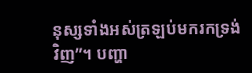នុស្សទាំងអស់ត្រឡប់មករកទ្រង់វិញ”។ បញ្ហា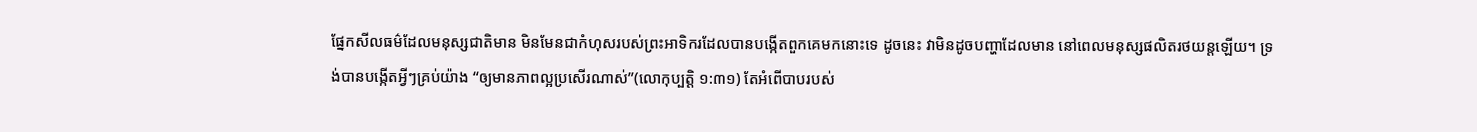ផ្នែកសីលធម៌ដែលមនុស្សជាតិមាន មិនមែនជាកំហុសរបស់ព្រះអាទិករដែលបានបង្កើតពួកគេមកនោះទេ ដូចនេះ វាមិនដូចបញ្ហាដែលមាន នៅពេលមនុស្សផលិតរថយន្តឡើយ។ ទ្រង់បានបង្កើតអ្វីៗគ្រប់យ៉ាង “ឲ្យមានភាពល្អប្រសើរណាស់”(លោកុប្បត្តិ ១:៣១) តែអំពើបាបរបស់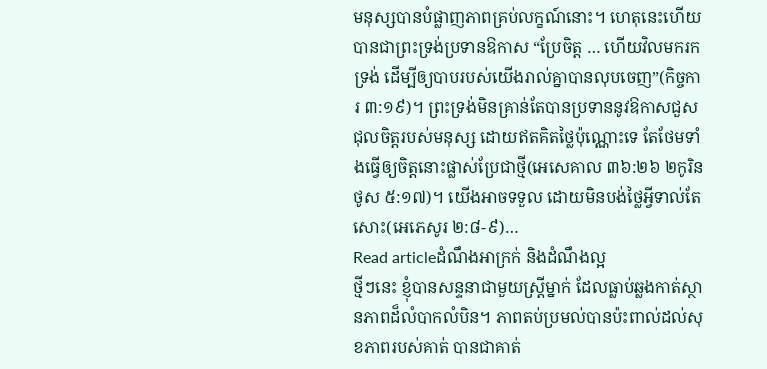មនុស្សបានបំផ្លាញភាពគ្រប់លក្ខណ៍នោះ។ ហេតុនេះហើយ បានជាព្រះទ្រង់ប្រទានឱកាស “ប្រែចិត្ត … ហើយវិលមករកទ្រង់ ដើម្បីឲ្យបាបរបស់យើងរាល់គ្នាបានលុបចេញ”(កិច្ចការ ៣:១៩)។ ព្រះទ្រង់មិនគ្រាន់តែបានប្រទាននូវឱកាសជួសជុលចិត្តរបស់មនុស្ស ដោយឥតគិតថ្លៃប៉ុណ្ណោះទេ តែថែមទាំងធ្វើឲ្យចិត្តនោះផ្លាស់ប្រែជាថ្មី(អេសេគាល ៣៦:២៦ ២កូរិនថូស ៥:១៧)។ យើងអាចទទួល ដោយមិនបង់ថ្លៃអ្វីទាល់តែសោះ(អេភេសូរ ២:៨-៩)…
Read articleដំណឹងអាក្រក់ និងដំណឹងល្អ
ថ្មីៗនេះ ខ្ញុំបានសន្ទនាជាមួយស្ត្រីម្នាក់ ដែលធ្លាប់ឆ្លងកាត់ស្ថានភាពដ៏លំបាកលំបិន។ ភាពតប់ប្រមល់បានប៉ះពាល់ដល់សុខភាពរបស់គាត់ បានជាគាត់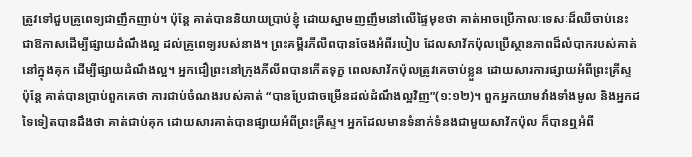ត្រូវទៅជួបគ្រូពេទ្យជាញឹកញាប់។ ប៉ុន្តែ គាត់បាននិយាយប្រាប់ខ្ញុំ ដោយស្នាមញញឹមនៅលើផ្ទៃមុខថា គាត់អាចប្រើកាលៈទេសៈដ៏ឈឺចាប់នេះ ជាឱកាសដើម្បីផ្សាយដំណឹងល្អ ដល់គ្រូពេទ្យរបស់នាង។ ព្រះគម្ពីរភីលីពបានចែងអំពីរបៀប ដែលសាវ័កប៉ុលប្រើស្ថានភាពដ៏លំបាករបស់គាត់ នៅក្នុងគុក ដើម្បីផ្សាយដំណឹងល្អ។ អ្នកជឿព្រះនៅក្រុងភីលីពបានកើតទុក្ខ ពេលសាវ័កប៉ុលត្រូវគេចាប់ខ្លួន ដោយសារការផ្សាយអំពីព្រះគ្រីស្ទ ប៉ុន្តែ គាត់បានប្រាប់ពួកគេថា ការជាប់ចំណងរបស់គាត់ “បានប្រែជាចម្រើនដល់ដំណឹងល្អវិញ”(១:១២)។ ពួកអ្នកយាមវាំងទាំងមូល និងអ្នកដទៃទៀតបានដឹងថា គាត់ជាប់គុក ដោយសារគាត់បានផ្សាយអំពីព្រះគ្រីស្ទ។ អ្នកដែលមានទំនាក់ទំនងជាមួយសាវ័កប៉ុល ក៏បានឮអំពី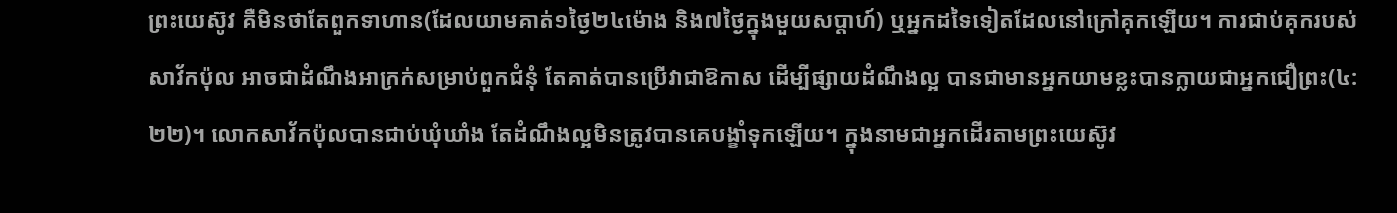ព្រះយេស៊ូវ គឺមិនថាតែពួកទាហាន(ដែលយាមគាត់១ថ្ងៃ២៤ម៉ោង និង៧ថ្ងៃក្នុងមួយសប្តាហ៍) ឬអ្នកដទៃទៀតដែលនៅក្រៅគុកឡើយ។ ការជាប់គុករបស់សាវ័កប៉ុល អាចជាដំណឹងអាក្រក់សម្រាប់ពួកជំនុំ តែគាត់បានប្រើវាជាឱកាស ដើម្បីផ្សាយដំណឹងល្អ បានជាមានអ្នកយាមខ្លះបានក្លាយជាអ្នកជឿព្រះ(៤:២២)។ លោកសាវ័កប៉ុលបានជាប់ឃុំឃាំង តែដំណឹងល្អមិនត្រូវបានគេបង្ខាំទុកឡើយ។ ក្នុងនាមជាអ្នកដើរតាមព្រះយេស៊ូវ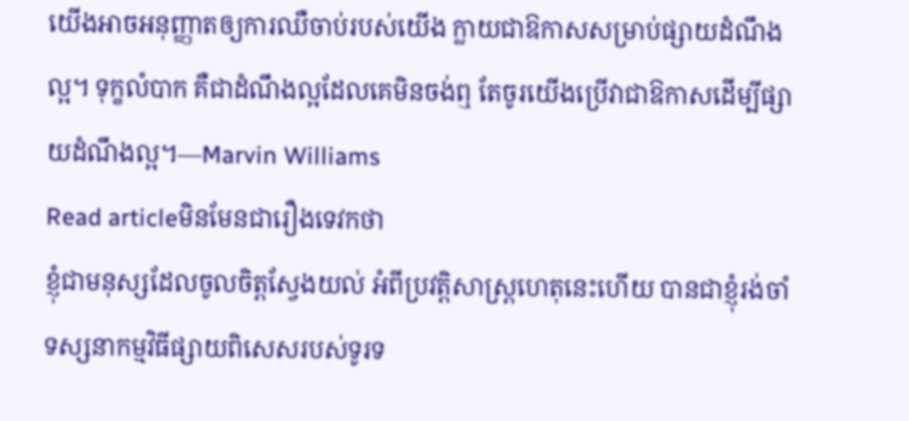យើងអាចអនុញ្ញាតឲ្យការឈឺចាប់របស់យើង ក្លាយជាឱកាសសម្រាប់ផ្សាយដំណឹងល្អ។ ទុក្ខលំបាក គឺជាដំណឹងល្អដែលគេមិនចង់ឮ តែចូរយើងប្រើវាជាឱកាសដើម្បីផ្សាយដំណឹងល្អ។—Marvin Williams
Read articleមិនមែនជារឿងទេវកថា
ខ្ញុំជាមនុស្សដែលចូលចិត្តស្វែងយល់ អំពីប្រវត្តិសាស្រ្តហេតុនេះហើយ បានជាខ្ញុំរង់ចាំទស្សនាកម្មវិធីផ្សាយពិសេសរបស់ទូរទ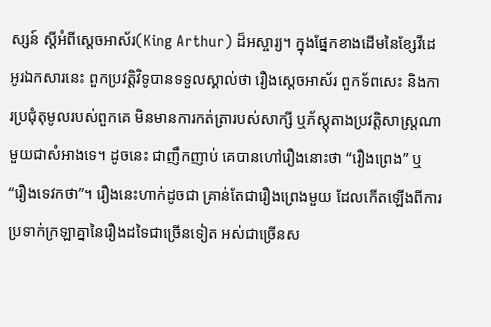ស្សន៍ ស្តីអំពីស្តេចអាស័រ(King Arthur) ដ៏អស្ចារ្យ។ ក្នុងផ្នែកខាងដើមនៃខ្សែវីដេអូរឯកសារនេះ ពួកប្រវត្តិវិទូបានទទួលស្គាល់ថា រឿងស្តេចអាស័រ ពួកទ័ពសេះ និងការប្រជុំតុមូលរបស់ពួកគេ មិនមានការកត់ត្រារបស់សាក្សី ឬភ័ស្តុតាងប្រវត្តិសាស្រ្តណាមួយជាសំអាងទេ។ ដូចនេះ ជាញឹកញាប់ គេបានហៅរឿងនោះថា “រឿងព្រេង” ឬ “រឿងទេវកថា”។ រឿងនេះហាក់ដូចជា គ្រាន់តែជារឿងព្រេងមួយ ដែលកើតឡើងពីការប្រទាក់ក្រឡាគ្នានៃរឿងដទៃជាច្រើនទៀត អស់ជាច្រើនស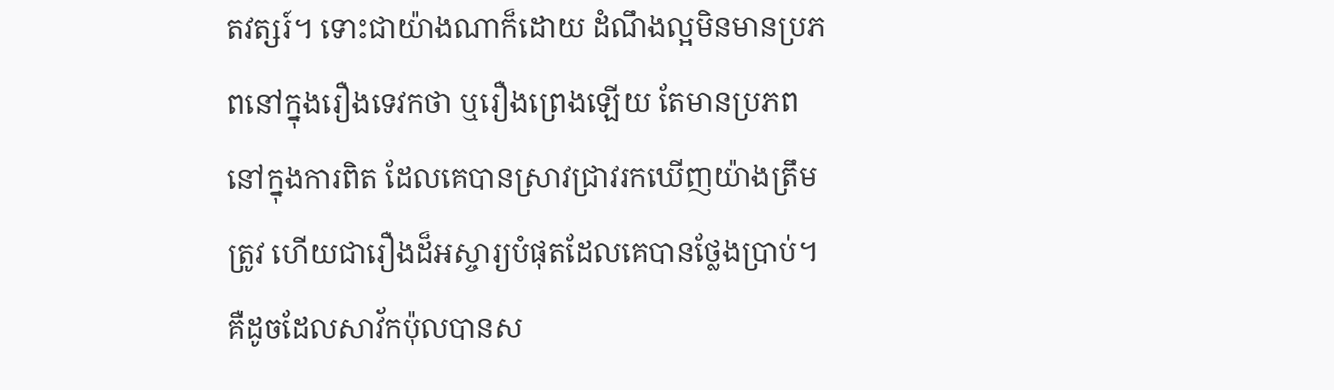តវត្សរ៍។ ទោះជាយ៉ាងណាក៏ដោយ ដំណឹងល្អមិនមានប្រភពនៅក្នុងរឿងទេវកថា ឬរឿងព្រេងឡើយ តែមានប្រភពនៅក្នុងការពិត ដែលគេបានស្រាវជ្រាវរកឃើញយ៉ាងត្រឹមត្រូវ ហើយជារឿងដ៏អស្ចារ្យបំផុតដែលគេបានថ្លែងប្រាប់។ គឺដូចដែលសាវ័កប៉ុលបានស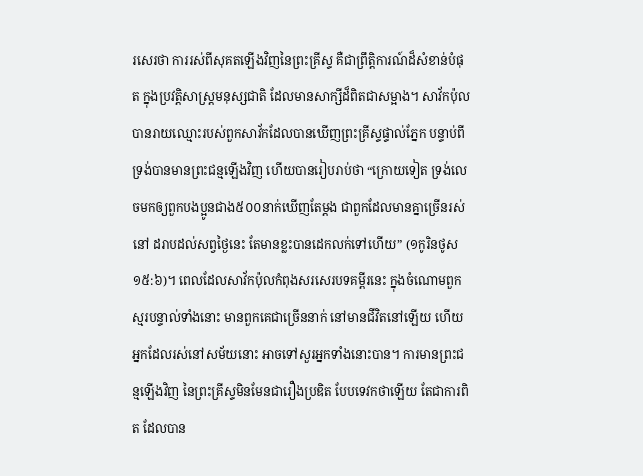រសេរថា ការរស់ពីសុគតឡើងវិញនៃព្រះគ្រីស្ទ គឺជាព្រឹត្តិការណ៍ដ៏សំខាន់បំផុត ក្នុងប្រវត្តិសាស្រ្តមនុស្សជាតិ ដែលមានសាក្សីដ៏ពិតជាសម្អាង។ សាវ័កប៉ុលបានរាយឈ្មោះរបស់ពួកសាវ័កដែលបានឃើញព្រះគ្រីស្ទផ្ទាល់ភ្នែក បន្ទាប់ពីទ្រង់បានមានព្រះជន្មឡើងវិញ ហើយបានរៀបរាប់ថា “ក្រោយទៀត ទ្រង់លេចមកឲ្យពួកបងប្អូនជាង៥០០នាក់ឃើញតែម្តង ជាពួកដែលមានគ្នាច្រើនរស់នៅ ដរាបដល់សព្វថ្ងៃនេះ តែមានខ្លះបានដេកលក់ទៅហើយ” (១កូរិនថូស ១៥:៦)។ ពេលដែលសាវ័កប៉ុលកំពុងសរសេរបទគម្ពីរនេះ ក្នុងចំណោមពួកស្មរបន្ទាល់ទាំងនោះ មានពួកគេជាច្រើននាក់ នៅមានជីវិតនៅឡើយ ហើយអ្នកដែលរស់នៅសម័យនោះ អាចទៅសួរអ្នកទាំងនោះបាន។ ការមានព្រះជន្មឡើងវិញ នៃព្រះគ្រីស្ទមិនមែនជារឿងប្រឌិត បែបទេវកថាឡើយ តែជាការពិត ដែលបាន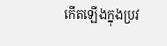កើតឡើងក្នុងប្រវ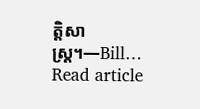ត្តិសាស្រ្ត។—Bill…
Read article